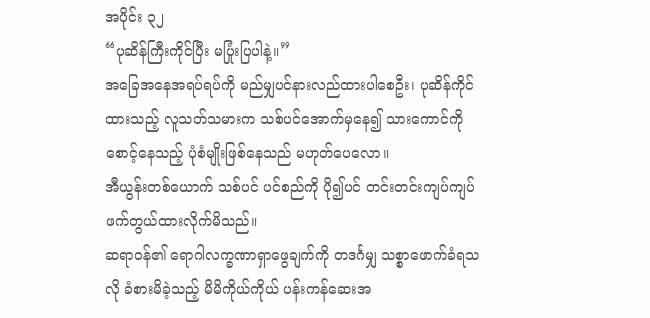အပိုင်း ၃၂
“ပုဆိန်ကြီးကိုင်ပြီး မပြုံးပြပါနဲ့။”
အခြေအနေအရပ်ရပ်ကို မည်မျှပင်နားလည်ထားပါစေဦး၊ ပုဆိန်ကိုင်ထားသည့် လူသတ်သမားက သစ်ပင်အောက်မှနေ၍ သားကောင်ကို စောင့်နေသည့် ပုံစံမျိုးဖြစ်နေသည် မဟုတ်ပေလော။
အီယွန်းတစ်ယောက် သစ်ပင် ပင်စည်ကို ပို၍ပင် တင်းတင်းကျပ်ကျပ် ဖက်တွယ်ထားလိုက်မိသည်။
ဆရာဝန်၏ ရောဂါလက္ခဏာရှာဖွေချက်ကို တဒင်္ဂမျှ သစ္စာဖောက်ခံရသလို ခံစားမိခဲ့သည့် မိမိကိုယ်ကိုယ် ပန်းကန်ဆေးအ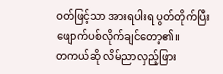ဝတ်ဖြင့်သာ အားရပါးရ ပွတ်တိုက်ပြီး ဖျောက်ပစ်လိုက်ချင်တော့၏။
တကယ်ဆို လိမ်ညာလှည့်ဖြား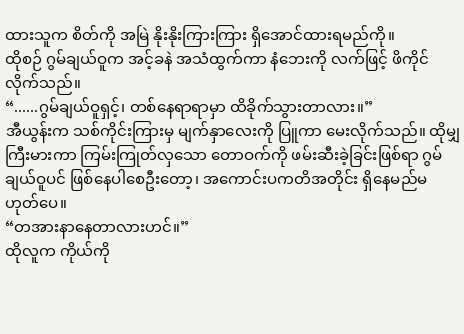ထားသူက စိတ်ကို အမြဲ နိုးနိုးကြားကြား ရှိအောင်ထားရမည်ကို။
ထိုစဉ် ဂွမ်ချယ်ဝူက အင့်ခနဲ အသံထွက်ကာ နံဘေးကို လက်ဖြင့် ဖိကိုင်လိုက်သည်။
“......ဂွမ်ချယ်ဝူရှင့်၊ တစ်နေရာရာမှာ ထိခိုက်သွားတာလား။”
အီယွန်းက သစ်ကိုင်းကြားမှ မျက်နှာလေးကို ပြူကာ မေးလိုက်သည်။ ထိုမျှကြီးမားကာ ကြမ်းကြုတ်လှသော တောဝက်ကို ဖမ်းဆီးခဲ့ခြင်းဖြစ်ရာ ဂွမ်ချယ်ဝူပင် ဖြစ်နေပါစေဦးတော့၊ အကောင်းပကတိအတိုင်း ရှိနေမည်မဟုတ်ပေ။
“တအားနာနေတာလားဟင်။”
ထိုလူက ကိုယ်ကို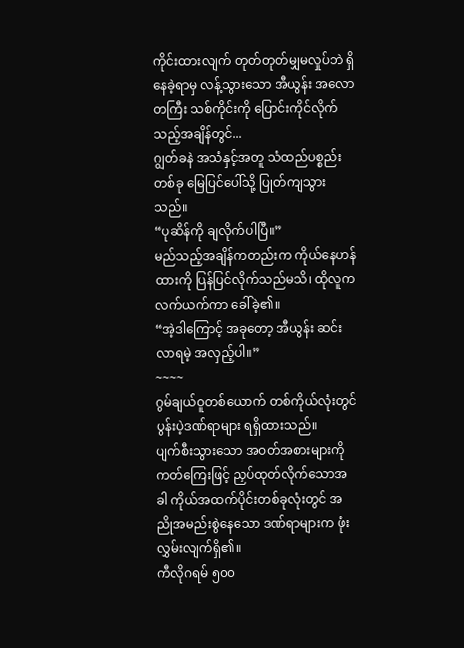ကိုင်းထားလျက် တုတ်တုတ်မျှမလှုပ်ဘဲ ရှိနေခဲ့ရာမှ လန့်သွားသော အီယွန်း အလောတကြီး သစ်ကိုင်းကို ပြောင်းကိုင်လိုက်သည့်အချိန်တွင်...
ဂျွတ်ခနဲ အသံနှင့်အတူ သံထည်ပစ္စည်းတစ်ခု မြေပြင်ပေါ်သို့ ပြုတ်ကျသွားသည်။
“ပုဆိန်ကို ချလိုက်ပါပြီ။”
မည်သည့်အချိန်ကတည်းက ကိုယ်နေဟန်ထားကို ပြန်ပြင်လိုက်သည်မသိ၊ ထိုလူက လက်ယက်ကာ ခေါ်ခဲ့၏။
“အဲ့ဒါကြောင့် အခုတော့ အီယွန်း ဆင်းလာရမဲ့ အလှည့်ပါ။”
~~~~
ဂွမ်ချယ်ဝူတစ်ယောက် တစ်ကိုယ်လုံးတွင် ပွန်းပဲ့ဒဏ်ရာများ ရရှိထားသည်။
ပျက်စီးသွားသော အဝတ်အစားများကို ကတ်ကြေးဖြင့် ညှပ်ထုတ်လိုက်သောအခါ ကိုယ်အထက်ပိုင်းတစ်ခုလုံးတွင် အညိုအမည်းစွဲနေသော ဒဏ်ရာများက ဖုံးလွှမ်းလျက်ရှိ၏။
ကီလိုဂရမ် ၅၀၀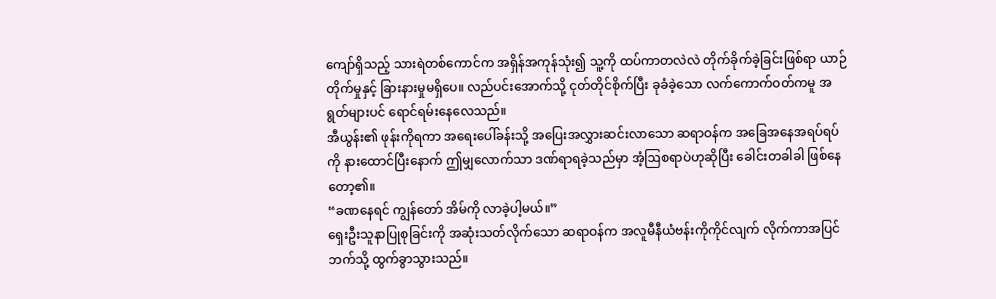ကျော်ရှိသည့် သားရဲတစ်ကောင်က အရှိန်အကုန်သုံး၍ သူ့ကို ထပ်ကာတလဲလဲ တိုက်ခိုက်ခဲ့ခြင်းဖြစ်ရာ ယာဉ်တိုက်မှုနှင့် ခြားနားမှုမရှိပေ။ လည်ပင်းအောက်သို့ ငုတ်တိုင်စိုက်ပြီး ခုခံခဲ့သော လက်ကောက်ဝတ်ကမူ အရွတ်များပင် ရောင်ရမ်းနေလေသည်။
အီယွန်း၏ ဖုန်းကိုရကာ အရေးပေါ်ခန်းသို့ အပြေးအလွှားဆင်းလာသော ဆရာဝန်က အခြေအနေအရပ်ရပ်ကို နားထောင်ပြီးနောက် ဤမျှလောက်သာ ဒဏ်ရာရခဲ့သည်မှာ အံ့ဩစရာပဲဟုဆိုပြီး ခေါင်းတခါခါ ဖြစ်နေတော့၏။
“ခဏနေရင် ကျွန်တော် အိမ်ကို လာခဲ့ပါ့မယ်။”
ရှေးဦးသူနာပြုစုခြင်းကို အဆုံးသတ်လိုက်သော ဆရာဝန်က အလူမီနီယံဗန်းကိုကိုင်လျက် လိုက်ကာအပြင်ဘက်သို့ ထွက်ခွာသွားသည်။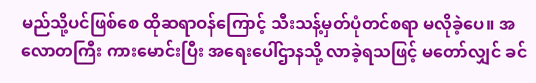မည်သို့ပင်ဖြစ်စေ ထိုဆရာဝန်ကြောင့် သီးသန့်မှတ်ပုံတင်စရာ မလိုခဲ့ပေ။ အလောတကြီး ကားမောင်းပြီး အရေးပေါ်ဌာနသို့ လာခဲ့ရသဖြင့် မတော်လျှင် ခင်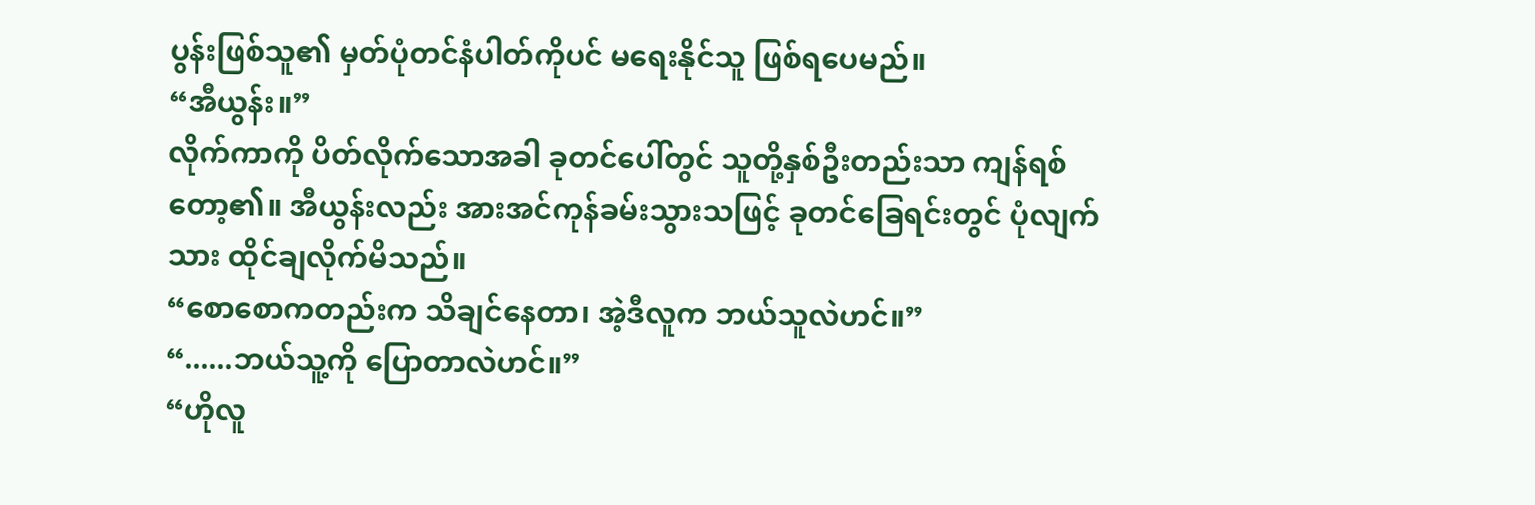ပွန်းဖြစ်သူ၏ မှတ်ပုံတင်နံပါတ်ကိုပင် မရေးနိုင်သူ ဖြစ်ရပေမည်။
“အီယွန်း။”
လိုက်ကာကို ပိတ်လိုက်သောအခါ ခုတင်ပေါ်တွင် သူတို့နှစ်ဦးတည်းသာ ကျန်ရစ်တော့၏။ အီယွန်းလည်း အားအင်ကုန်ခမ်းသွားသဖြင့် ခုတင်ခြေရင်းတွင် ပုံလျက်သား ထိုင်ချလိုက်မိသည်။
“စောစောကတည်းက သိချင်နေတာ၊ အဲ့ဒီလူက ဘယ်သူလဲဟင်။”
“......ဘယ်သူ့ကို ပြောတာလဲဟင်။”
“ဟိုလူ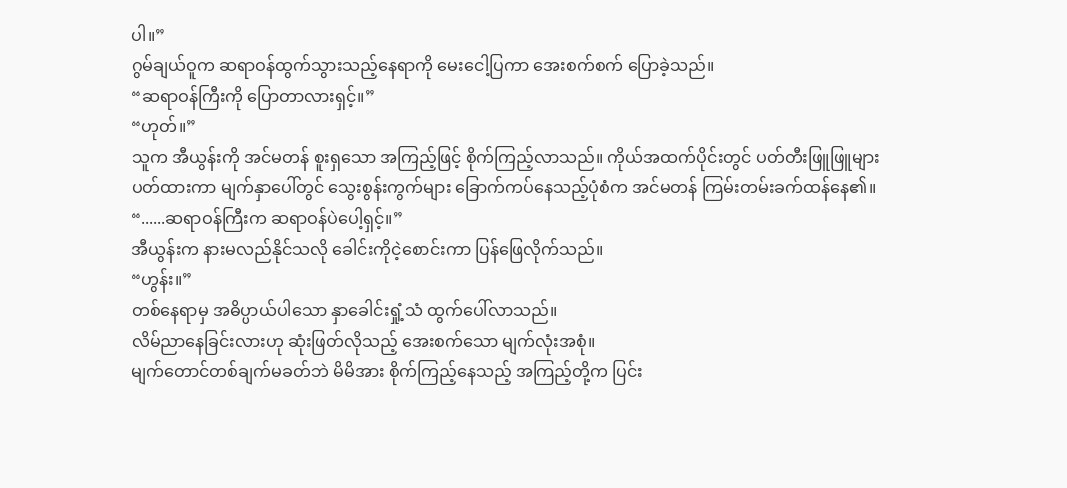ပါ။”
ဂွမ်ချယ်ဝူက ဆရာဝန်ထွက်သွားသည့်နေရာကို မေးငေါ့ပြကာ အေးစက်စက် ပြောခဲ့သည်။
“ဆရာဝန်ကြီးကို ပြောတာလားရှင့်။”
“ဟုတ်။”
သူက အီယွန်းကို အင်မတန် စူးရှသော အကြည့်ဖြင့် စိုက်ကြည့်လာသည်။ ကိုယ်အထက်ပိုင်းတွင် ပတ်တီးဖြူဖြူများ ပတ်ထားကာ မျက်နှာပေါ်တွင် သွေးစွန်းကွက်များ ခြောက်ကပ်နေသည့်ပုံစံက အင်မတန် ကြမ်းတမ်းခက်ထန်နေ၏။
“......ဆရာဝန်ကြီးက ဆရာဝန်ပဲပေါ့ရှင့်။”
အီယွန်းက နားမလည်နိုင်သလို ခေါင်းကိုငဲ့စောင်းကာ ပြန်ဖြေလိုက်သည်။
“ဟွန်း။”
တစ်နေရာမှ အဓိပ္ပာယ်ပါသော နှာခေါင်းရှုံ့သံ ထွက်ပေါ်လာသည်။
လိမ်ညာနေခြင်းလားဟု ဆုံးဖြတ်လိုသည့် အေးစက်သော မျက်လုံးအစုံ။
မျက်တောင်တစ်ချက်မခတ်ဘဲ မိမိအား စိုက်ကြည့်နေသည့် အကြည့်တို့က ပြင်း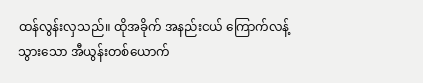ထန်လွန်းလှသည်။ ထိုအခိုက် အနည်းငယ် ကြောက်လန့်သွားသော အီယွန်းတစ်ယောက်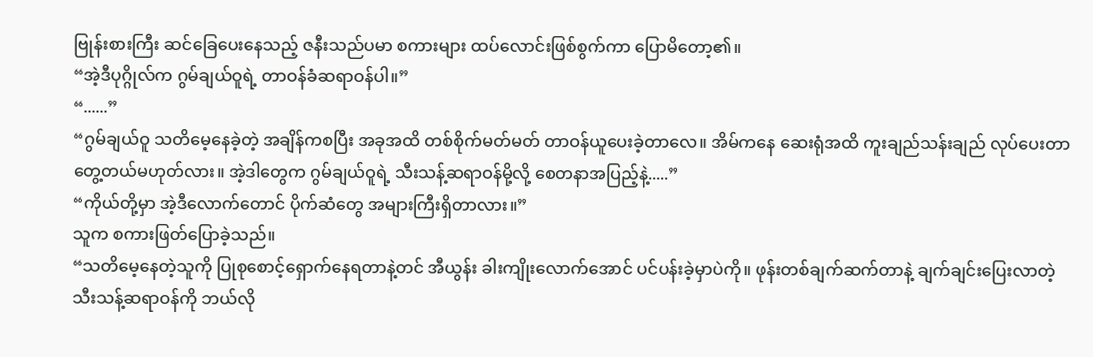ဗြုန်းစားကြီး ဆင်ခြေပေးနေသည့် ဇနီးသည်ပမာ စကားများ ထပ်လောင်းဖြစ်စွက်ကာ ပြောမိတော့၏။
“အဲ့ဒီပုဂ္ဂိုလ်က ဂွမ်ချယ်ဝူရဲ့ တာဝန်ခံဆရာဝန်ပါ။”
“......”
“ဂွမ်ချယ်ဝူ သတိမေ့နေခဲ့တဲ့ အချိန်ကစပြီး အခုအထိ တစ်စိုက်မတ်မတ် တာဝန်ယူပေးခဲ့တာလေ။ အိမ်ကနေ ဆေးရုံအထိ ကူးချည်သန်းချည် လုပ်ပေးတာ တွေ့တယ်မဟုတ်လား။ အဲ့ဒါတွေက ဂွမ်ချယ်ဝူရဲ့ သီးသန့်ဆရာဝန်မို့လို့ စေတနာအပြည့်နဲ့.....”
“ကိုယ်တို့မှာ အဲ့ဒီလောက်တောင် ပိုက်ဆံတွေ အများကြီးရှိတာလား။”
သူက စကားဖြတ်ပြောခဲ့သည်။
“သတိမေ့နေတဲ့သူကို ပြုစုစောင့်ရှောက်နေရတာနဲ့တင် အီယွန်း ခါးကျိုးလောက်အောင် ပင်ပန်းခဲ့မှာပဲကို။ ဖုန်းတစ်ချက်ဆက်တာနဲ့ ချက်ချင်းပြေးလာတဲ့ သီးသန့်ဆရာဝန်ကို ဘယ်လို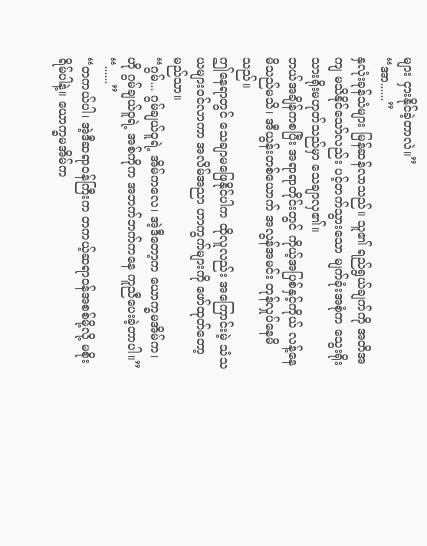များ ငှားနိုင်ခဲ့တာလဲ။”
“အာ......”
နှလုံးခုန်သံများ မြန်ဆန်လာသည်။ သူ၏ ရည်ရွယ်ချက်ကို အတိအကျ မသိနိုင်သော်လည်း ပင့်တက်သွားသော မျက်ခုံးအစုံက သွေးရိုးသားရိုးမဟုတ်သည်မှာ သေချာလှ၏။
ဘယ်အချိန်ကစပြီး အရာရာတိုင်းတွင် ကိုယ့်အပြစ်နှင့်ကိုယ် လန့်နေမိသည်မသိ၊ အီယွန်းတစ်ယောက် အလွန်အမင်း တုန်လှုပ်နေမိသည်။
ဤနေရာတွင် သေချာမဖြေနိုင်ပါက ထိုလူလည်း အကြောင်းမဲ့ သံသယများဝင်လာကာ အလိမ်အညာ ဟာကွက်များကို ဖော်ထုတ်တော့မည်သာ။
“ဂွမ်... ဂွမ်ချယ်ဝူရဲ့ အိမ်ကလေ၊ အဲ့ဒီတော့က ယောက္ခမအိမ်က၊ ဟို ဂွမ်ချယ်ဝူရဲ့ အစ်ကိုက အဘက်ဘက်ကနေ ကူညီပေးခဲ့တာပါ။”
“......”
“တကယ်ပါ၊ အဲ့ဒီဆရာဝန်ကြီးက တကယ့်ဆရာဝန်အစစ်မို့လို့ မစိုးရိမ်ပါနဲ့။ ယောက္ခမအိမ်က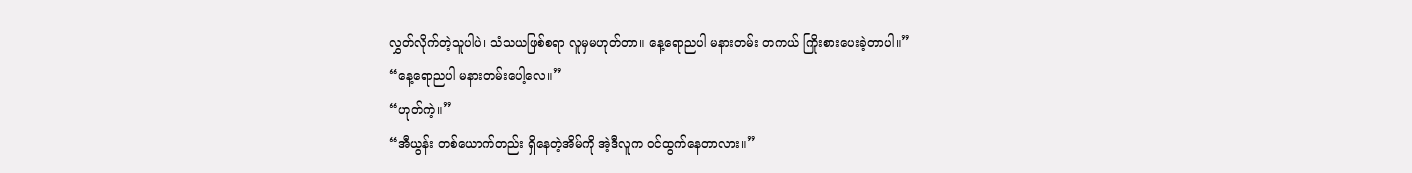လွှတ်လိုက်တဲ့သူပါပဲ၊ သံသယဖြစ်စရာ လူမှမဟုတ်တာ။ နေ့ရောညပါ မနားတမ်း တကယ် ကြိုးစားပေးခဲ့တာပါ။”
“နေ့ရောညပါ မနားတမ်းပေါ့လေ။”
“ဟုတ်ကဲ့။”
“အီယွန်း တစ်ယောက်တည်း ရှိနေတဲ့အိမ်ကို အဲ့ဒီလူက ဝင်ထွက်နေတာလား။”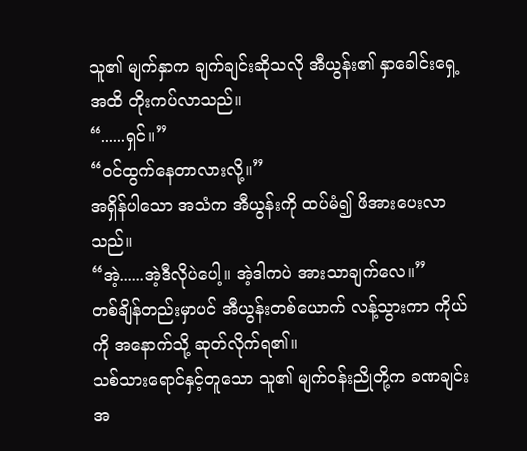သူ၏ မျက်နှာက ချက်ချင်းဆိုသလို အီယွန်း၏ နှာခေါင်းရှေ့အထိ တိုးကပ်လာသည်။
“......ရှင်။”
“ဝင်ထွက်နေတာလားလို့။”
အရှိန်ပါသော အသံက အီယွန်းကို ထပ်မံ၍ ဖိအားပေးလာသည်။
“အဲ့......အဲ့ဒီလိုပဲပေါ့။ အဲ့ဒါကပဲ အားသာချက်လေ။”
တစ်ချိန်တည်းမှာပင် အီယွန်းတစ်ယောက် လန့်သွားကာ ကိုယ်ကို အနောက်သို့ ဆုတ်လိုက်ရ၏။
သစ်သားရောင်နှင့်တူသော သူ၏ မျက်ဝန်းညိုတို့က ခဏချင်းအ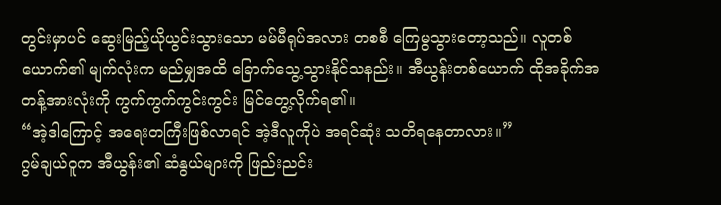တွင်းမှာပင် ဆွေးမြည့်ယိုယွင်းသွားသော မမ်မီရုပ်အလား တစစီ ကြေမွသွားတော့သည်။ လူတစ်ယောက်၏ မျက်လုံးက မည်မျှအထိ ခြောက်သွေ့သွားနိုင်သနည်း။ အီယွန်းတစ်ယောက် ထိုအခိုက်အတန့်အားလုံးကို ကွက်ကွက်ကွင်းကွင်း မြင်တွေ့လိုက်ရ၏။
“အဲ့ဒါကြောင့် အရေးတကြီးဖြစ်လာရင် အဲ့ဒီလူကိုပဲ အရင်ဆုံး သတိရနေတာလား။”
ဂွမ်ချယ်ဝူက အီယွန်း၏ ဆံနွယ်များကို ဖြည်းညင်း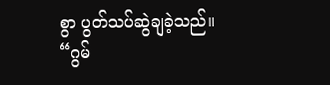စွာ ပွတ်သပ်ဆွဲချခဲ့သည်။
“ဂွမ်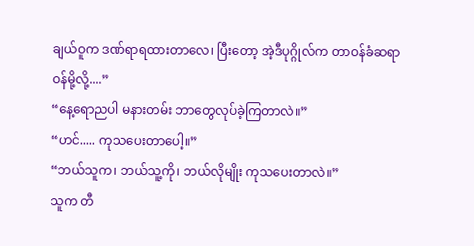ချယ်ဝူက ဒဏ်ရာရထားတာလေ၊ ပြီးတော့ အဲ့ဒီပုဂ္ဂိုလ်က တာဝန်ခံဆရာဝန်မို့လို့....”
“နေ့ရောညပါ မနားတမ်း ဘာတွေလုပ်ခဲ့ကြတာလဲ။”
“ဟင်..... ကုသပေးတာပေါ့။”
“ဘယ်သူက၊ ဘယ်သူ့ကို၊ ဘယ်လိုမျိုး ကုသပေးတာလဲ။”
သူက တီ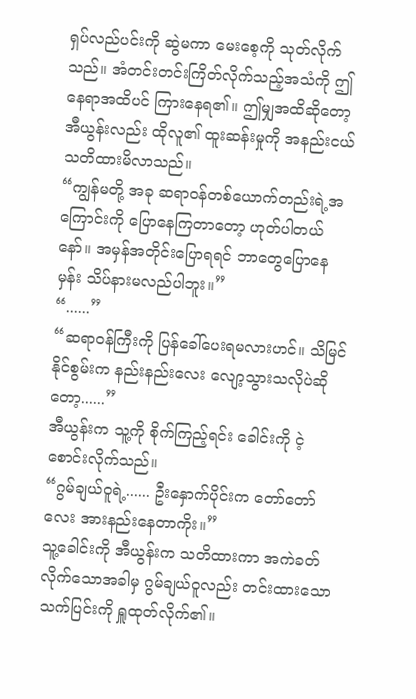ရှပ်လည်ပင်းကို ဆွဲမကာ မေးစေ့ကို သုတ်လိုက်သည်။ အံတင်းတင်းကြိတ်လိုက်သည့်အသံကို ဤနေရာအထိပင် ကြားနေရ၏။ ဤမျှအထိဆိုတော့ အီယွန်းလည်း ထိုလူ၏ ထူးဆန်းမှုကို အနည်းငယ် သတိထားမိလာသည်။
“ကျွန်မတို့ အခု ဆရာဝန်တစ်ယောက်တည်းရဲ့အကြောင်းကို ပြောနေကြတာတော့ ဟုတ်ပါတယ်နော်။ အမှန်အတိုင်းပြောရရင် ဘာတွေပြောနေမှန်း သိပ်နားမလည်ပါဘူး။”
“......”
“ဆရာဝန်ကြီးကို ပြန်ခေါ်ပေးရမလားဟင်။ သိမြင်နိုင်စွမ်းက နည်းနည်းလေး လျော့သွားသလိုပဲဆိုတော့......”
အီယွန်းက သူ့ကို စိုက်ကြည့်ရင်း ခေါင်းကို ငဲ့စောင်းလိုက်သည်။
“ဂွမ်ချယ်ဝူရဲ့...... ဦးနှောက်ပိုင်းက တော်တော်လေး အားနည်းနေတာကိုး။”
သူ့ခေါင်းကို အီယွန်းက သတိထားကာ အကဲခတ်လိုက်သောအခါမှ ဂွမ်ချယ်ဝူလည်း တင်းထားသော သက်ပြင်းကို ရှူထုတ်လိုက်၏။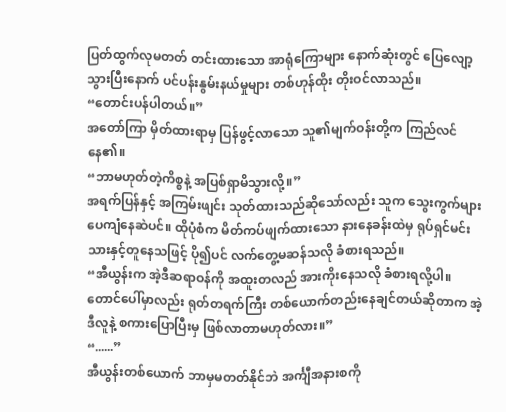ပြတ်ထွက်လုမတတ် တင်းထားသော အာရုံကြောများ နောက်ဆုံးတွင် ပြေလျော့သွားပြီးနောက် ပင်ပန်းနွမ်းနယ်မှုများ တစ်ဟုန်ထိုး တိုးဝင်လာသည်။
“တောင်းပန်ပါတယ်။”
အတော်ကြာ မှိတ်ထားရာမှ ပြန်ဖွင့်လာသော သူ၏မျက်ဝန်းတို့က ကြည်လင်နေ၏။
“ဘာမဟုတ်တဲ့ကိစ္စနဲ့ အပြစ်ရှာမိသွားလို့။”
အရက်ပြန်နှင့် အကြမ်းဖျင်း သုတ်ထားသည်ဆိုသော်လည်း သူက သွေးကွက်များ ပေကျံနေဆဲပင်။ ထိုပုံစံက မိတ်ကပ်ဖျက်ထားသော နားနေခန်းထဲမှ ရုပ်ရှင်မင်းသားနှင့်တူနေသဖြင့် ပို၍ပင် လက်တွေ့မဆန်သလို ခံစားရသည်။
“အီယွန်းက အဲ့ဒီဆရာဝန်ကို အထူးတလည် အားကိုးနေသလို ခံစားရလို့ပါ။ တောင်ပေါ်မှာလည်း ရုတ်တရက်ကြီး တစ်ယောက်တည်းနေချင်တယ်ဆိုတာက အဲ့ဒီလူနဲ့ စကားပြောပြီးမှ ဖြစ်လာတာမဟုတ်လား။”
“......”
အီယွန်းတစ်ယောက် ဘာမှမတတ်နိုင်ဘဲ အင်္ကျီအနားစကို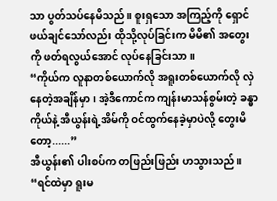သာ ပွတ်သပ်နေမိသည်။ စူးရှသော အကြည့်ကို ရှောင်ဖယ်ချင်သော်လည်း ထိုသို့လုပ်ခြင်းက မိမိ၏ အတွေးကို ဖတ်ရလွယ်အောင် လုပ်နေခြင်းသာ။
“ကိုယ်က လူနာတစ်ယောက်လို အရူးတစ်ယောက်လို လှဲနေတဲ့အချိန်မှာ၊ အဲ့ဒီကောင်က ကျန်းမာသန်စွမ်းတဲ့ ခန္ဓာကိုယ်နဲ့ အီယွန်းရဲ့အိမ်ကို ဝင်ထွက်နေခဲ့မှာပဲလို့ တွေးမိတော့......”
အီယွန်း၏ ပါးစပ်က တဖြည်းဖြည်း ဟသွားသည်။
“ရင်ထဲမှာ ရူးမ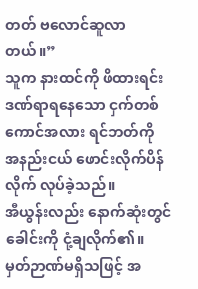တတ် ဗလောင်ဆူလာတယ်။”
သူက နားထင်ကို ဖိထားရင်း ဒဏ်ရာရနေသော ငှက်တစ်ကောင်အလား ရင်ဘတ်ကို အနည်းငယ် ဖောင်းလိုက်ပိန်လိုက် လုပ်ခဲ့သည်။
အီယွန်းလည်း နောက်ဆုံးတွင် ခေါင်းကို ငုံ့ချလိုက်၏။ မှတ်ဉာဏ်မရှိသဖြင့် အ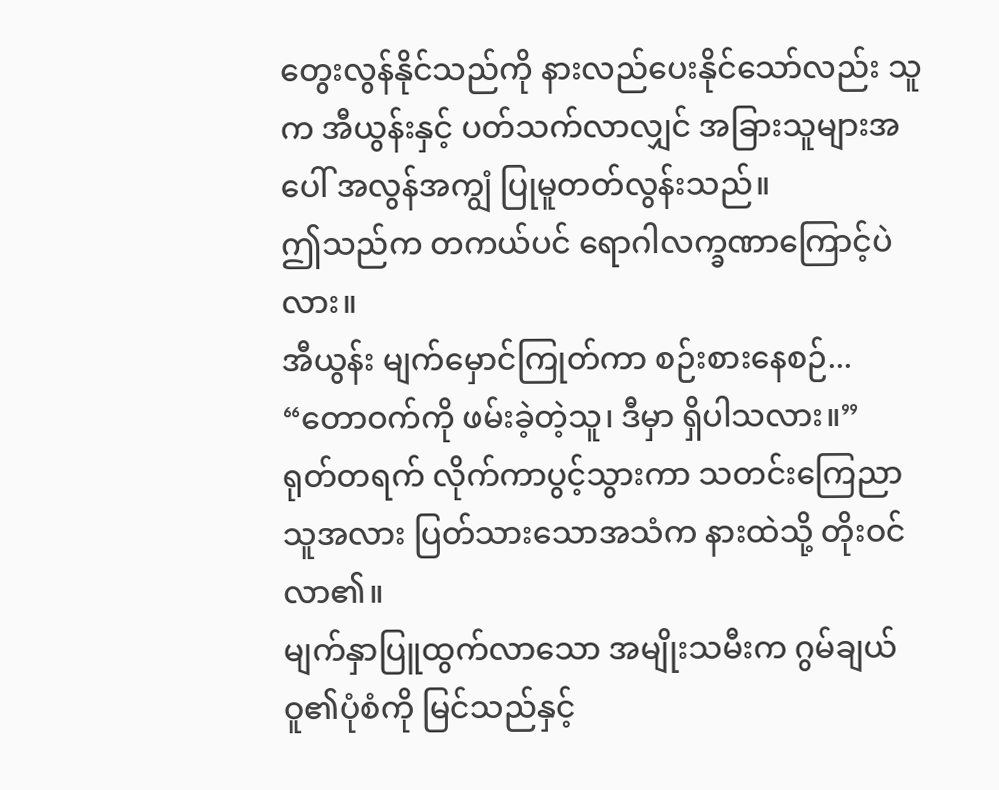တွေးလွန်နိုင်သည်ကို နားလည်ပေးနိုင်သော်လည်း သူက အီယွန်းနှင့် ပတ်သက်လာလျှင် အခြားသူများအပေါ် အလွန်အကျွံ ပြုမူတတ်လွန်းသည်။
ဤသည်က တကယ်ပင် ရောဂါလက္ခဏာကြောင့်ပဲလား။
အီယွန်း မျက်မှောင်ကြုတ်ကာ စဉ်းစားနေစဉ်...
“တောဝက်ကို ဖမ်းခဲ့တဲ့သူ၊ ဒီမှာ ရှိပါသလား။”
ရုတ်တရက် လိုက်ကာပွင့်သွားကာ သတင်းကြေညာသူအလား ပြတ်သားသောအသံက နားထဲသို့ တိုးဝင်လာ၏။
မျက်နှာပြူထွက်လာသော အမျိုးသမီးက ဂွမ်ချယ်ဝူ၏ပုံစံကို မြင်သည်နှင့်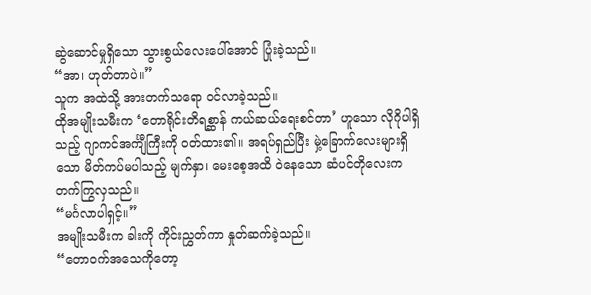ဆွဲဆောင်မှုရှိသော သွားစွယ်လေးပေါ်အောင် ပြုံးခဲ့သည်။
“အာ၊ ဟုတ်တာပဲ။”
သူက အထဲသို့ အားတက်သရော ဝင်လာခဲ့သည်။
ထိုအမျိုးသမီးက ‘တောရိုင်းတိရစ္ဆာန် ကယ်ဆယ်ရေးစင်တာ’ ဟူသော လိုဂိုပါရှိသည့် ဂျာကင်အင်္ကျီကြီးကို ဝတ်ထား၏။ အရပ်ရှည်ပြီး မှဲ့ခြောက်လေးများရှိသော မိတ်ကပ်မပါသည့် မျက်နှာ၊ မေးစေ့အထိ ဝဲနေသော ဆံပင်တိုလေးက တက်ကြွလှသည်။
“မင်္ဂလာပါရှင့်။”
အမျိုးသမီးက ခါးကို ကိုင်းညွှတ်ကာ နှုတ်ဆက်ခဲ့သည်။
“တောဝက်အသေကိုတော့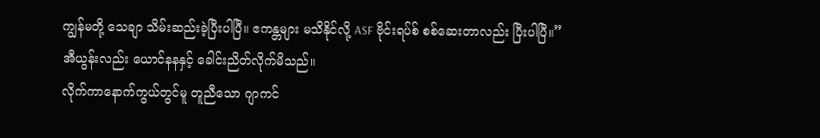ကျွန်မတို့ သေချာ သိမ်းဆည်းခဲ့ပြီးပါပြီ။ ဧကန္တများ မသိနိုင်လို့ ASF ဗိုင်းရပ်စ် စစ်ဆေးတာလည်း ပြီးပါပြီ။”
အီယွန်းလည်း ယောင်နနနှင့် ခေါင်းညိတ်လိုက်မိသည်။
လိုက်ကာနောက်ကွယ်တွင်မူ တူညီသော ဂျာကင်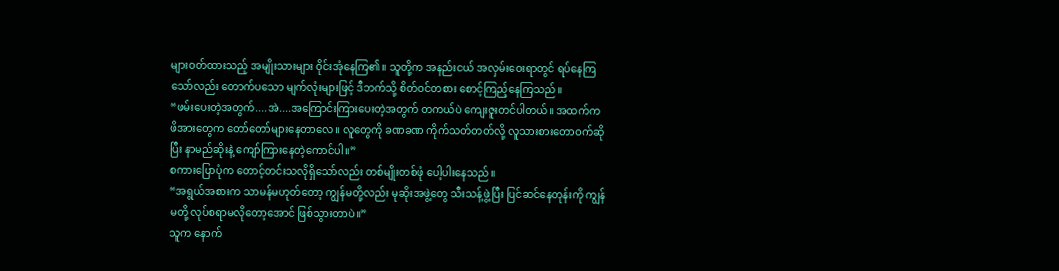များဝတ်ထားသည့် အမျိုးသားများ ဝိုင်းအုံနေကြ၏။ သူတို့က အနည်းငယ် အလှမ်းဝေးရာတွင် ရပ်နေကြသော်လည်း တောက်ပသော မျက်လုံးများဖြင့် ဒီဘက်သို့ စိတ်ဝင်တစား စောင့်ကြည့်နေကြသည်။
“ဖမ်းပေးတဲ့အတွက်....အဲ....အကြောင်းကြားပေးတဲ့အတွက် တကယ်ပဲ ကျေးဇူးတင်ပါတယ်။ အထက်က ဖိအားတွေက တော်တော်များနေတာလေ။ လူတွေကို ခဏခဏ ကိုက်သတ်တတ်လို့ လူသားစားတောဝက်ဆိုပြီး နာမည်ဆိုးနဲ့ ကျော်ကြားနေတဲ့ကောင်ပါ။”
စကားပြောပုံက တောင့်တင်းသလိုရှိသော်လည်း တစ်မျိုးတစ်ဖုံ ပေါ့ပါးနေသည်။
“အရွယ်အစားက သာမန်မဟုတ်တော့ ကျွန်မတို့လည်း မုဆိုးအဖွဲ့တွေ သီးသန့်ဖွဲ့ပြီး ပြင်ဆင်နေတုန်းကို ကျွန်မတို့ လုပ်စရာမလိုတော့အောင် ဖြစ်သွားတာပဲ။”
သူက နောက်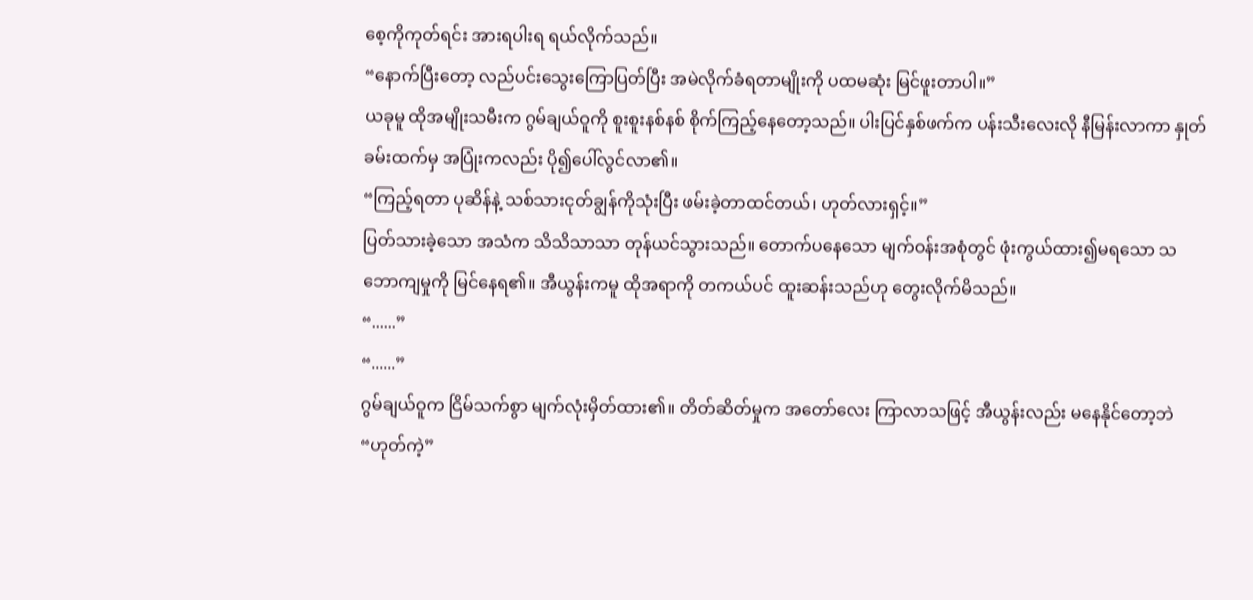စေ့ကိုကုတ်ရင်း အားရပါးရ ရယ်လိုက်သည်။
“နောက်ပြီးတော့ လည်ပင်းသွေးကြောပြတ်ပြီး အမဲလိုက်ခံရတာမျိုးကို ပထမဆုံး မြင်ဖူးတာပါ။”
ယခုမူ ထိုအမျိုးသမီးက ဂွမ်ချယ်ဝူကို စူးစူးနစ်နစ် စိုက်ကြည့်နေတော့သည်။ ပါးပြင်နှစ်ဖက်က ပန်းသီးလေးလို နီမြန်းလာကာ နှုတ်ခမ်းထက်မှ အပြုံးကလည်း ပို၍ပေါ်လွင်လာ၏။
“ကြည့်ရတာ ပုဆိန်နဲ့ သစ်သားငုတ်ချွန်ကိုသုံးပြီး ဖမ်းခဲ့တာထင်တယ်၊ ဟုတ်လားရှင့်။”
ပြတ်သားခဲ့သော အသံက သိသိသာသာ တုန်ယင်သွားသည်။ တောက်ပနေသော မျက်ဝန်းအစုံတွင် ဖုံးကွယ်ထား၍မရသော သဘောကျမှုကို မြင်နေရ၏။ အီယွန်းကမူ ထိုအရာကို တကယ်ပင် ထူးဆန်းသည်ဟု တွေးလိုက်မိသည်။
“......”
“......”
ဂွမ်ချယ်ဝူက ငြိမ်သက်စွာ မျက်လုံးမှိတ်ထား၏။ တိတ်ဆိတ်မှုက အတော်လေး ကြာလာသဖြင့် အီယွန်းလည်း မနေနိုင်တော့ဘဲ “ဟုတ်ကဲ့”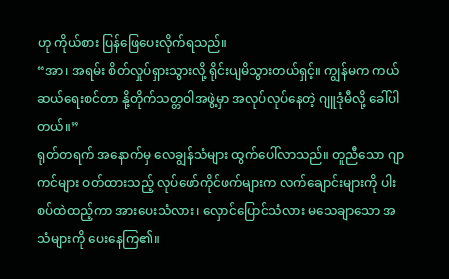ဟု ကိုယ်စား ပြန်ဖြေပေးလိုက်ရသည်။
“အာ၊ အရမ်း စိတ်လှုပ်ရှားသွားလို့ ရိုင်းပျမိသွားတယ်ရှင့်။ ကျွန်မက ကယ်ဆယ်ရေးစင်တာ နို့တိုက်သတ္တဝါအဖွဲ့မှာ အလုပ်လုပ်နေတဲ့ ဂျူဒုံမီလို့ ခေါ်ပါတယ်။”
ရုတ်တရက် အနောက်မှ လေချွန်သံများ ထွက်ပေါ်လာသည်။ တူညီသော ဂျာကင်များ ဝတ်ထားသည့် လုပ်ဖော်ကိုင်ဖက်များက လက်ချောင်းများကို ပါးစပ်ထဲထည့်ကာ အားပေးသံလား၊ လှောင်ပြောင်သံလား မသေချာသော အသံများကို ပေးနေကြ၏။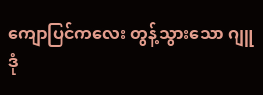ကျောပြင်ကလေး တွန့်သွားသော ဂျူဒုံ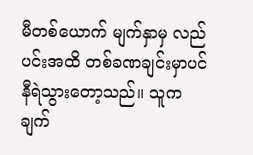မီတစ်ယောက် မျက်နှာမှ လည်ပင်းအထိ တစ်ခဏချင်းမှာပင် နီရဲသွားတော့သည်။ သူက ချက်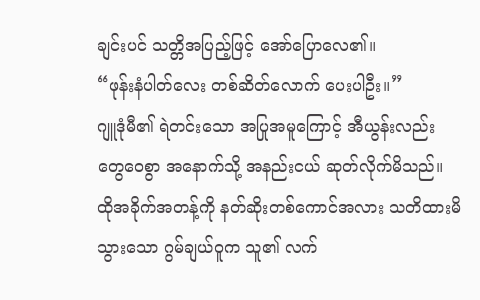ချင်းပင် သတ္တိအပြည့်ဖြင့် အော်ပြောလေ၏။
“ဖုန်းနံပါတ်လေး တစ်ဆိတ်လောက် ပေးပါဦး။”
ဂျူဒုံမီ၏ ရဲတင်းသော အပြုအမူကြောင့် အီယွန်းလည်း တွေဝေစွာ အနောက်သို့ အနည်းငယ် ဆုတ်လိုက်မိသည်။
ထိုအခိုက်အတန့်ကို နတ်ဆိုးတစ်ကောင်အလား သတိထားမိသွားသော ဂွမ်ချယ်ဝူက သူ၏ လက်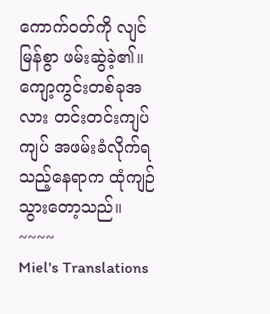ကောက်ဝတ်ကို လျင်မြန်စွာ ဖမ်းဆွဲခဲ့၏။ ကျော့ကွင်းတစ်ခုအလား တင်းတင်းကျပ်ကျပ် အဖမ်းခံလိုက်ရသည့်နေရာက ထုံကျဉ်သွားတော့သည်။
~~~~
Miel's Translations